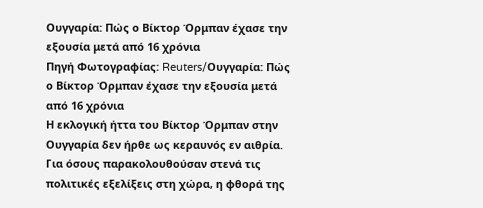Ουγγαρία: Πώς ο Βίκτορ Όρμπαν έχασε την εξουσία μετά από 16 χρόνια
Πηγή Φωτογραφίας: Reuters/Ουγγαρία: Πώς ο Βίκτορ Όρμπαν έχασε την εξουσία μετά από 16 χρόνια
Η εκλογική ήττα του Βίκτορ Όρμπαν στην Ουγγαρία δεν ήρθε ως κεραυνός εν αιθρία. Για όσους παρακολουθούσαν στενά τις πολιτικές εξελίξεις στη χώρα, η φθορά της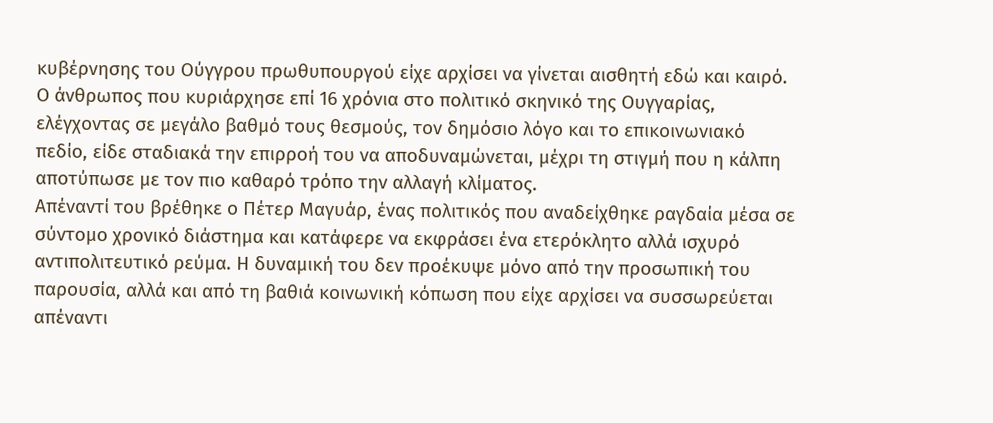κυβέρνησης του Ούγγρου πρωθυπουργού είχε αρχίσει να γίνεται αισθητή εδώ και καιρό. Ο άνθρωπος που κυριάρχησε επί 16 χρόνια στο πολιτικό σκηνικό της Ουγγαρίας, ελέγχοντας σε μεγάλο βαθμό τους θεσμούς, τον δημόσιο λόγο και το επικοινωνιακό πεδίο, είδε σταδιακά την επιρροή του να αποδυναμώνεται, μέχρι τη στιγμή που η κάλπη αποτύπωσε με τον πιο καθαρό τρόπο την αλλαγή κλίματος.
Απέναντί του βρέθηκε ο Πέτερ Μαγυάρ, ένας πολιτικός που αναδείχθηκε ραγδαία μέσα σε σύντομο χρονικό διάστημα και κατάφερε να εκφράσει ένα ετερόκλητο αλλά ισχυρό αντιπολιτευτικό ρεύμα. Η δυναμική του δεν προέκυψε μόνο από την προσωπική του παρουσία, αλλά και από τη βαθιά κοινωνική κόπωση που είχε αρχίσει να συσσωρεύεται απέναντι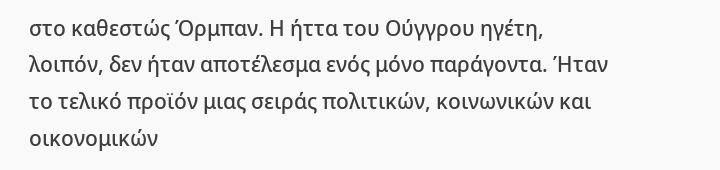στο καθεστώς Όρμπαν. Η ήττα του Ούγγρου ηγέτη, λοιπόν, δεν ήταν αποτέλεσμα ενός μόνο παράγοντα. Ήταν το τελικό προϊόν μιας σειράς πολιτικών, κοινωνικών και οικονομικών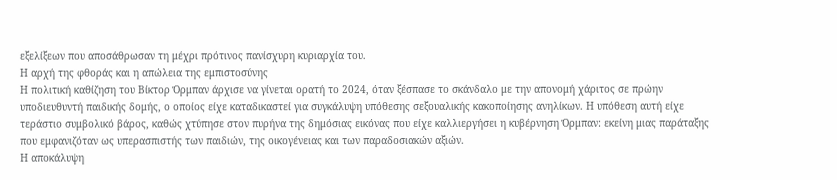εξελίξεων που αποσάθρωσαν τη μέχρι πρότινος πανίσχυρη κυριαρχία του.
Η αρχή της φθοράς και η απώλεια της εμπιστοσύνης
Η πολιτική καθίζηση του Βίκτορ Όρμπαν άρχισε να γίνεται ορατή το 2024, όταν ξέσπασε το σκάνδαλο με την απονομή χάριτος σε πρώην υποδιευθυντή παιδικής δομής, ο οποίος είχε καταδικαστεί για συγκάλυψη υπόθεσης σεξουαλικής κακοποίησης ανηλίκων. Η υπόθεση αυτή είχε τεράστιο συμβολικό βάρος, καθώς χτύπησε στον πυρήνα της δημόσιας εικόνας που είχε καλλιεργήσει η κυβέρνηση Όρμπαν: εκείνη μιας παράταξης που εμφανιζόταν ως υπερασπιστής των παιδιών, της οικογένειας και των παραδοσιακών αξιών.
Η αποκάλυψη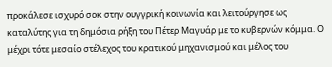προκάλεσε ισχυρό σοκ στην ουγγρική κοινωνία και λειτούργησε ως καταλύτης για τη δημόσια ρήξη του Πέτερ Μαγυάρ με το κυβερνών κόμμα. Ο μέχρι τότε μεσαίο στέλεχος του κρατικού μηχανισμού και μέλος του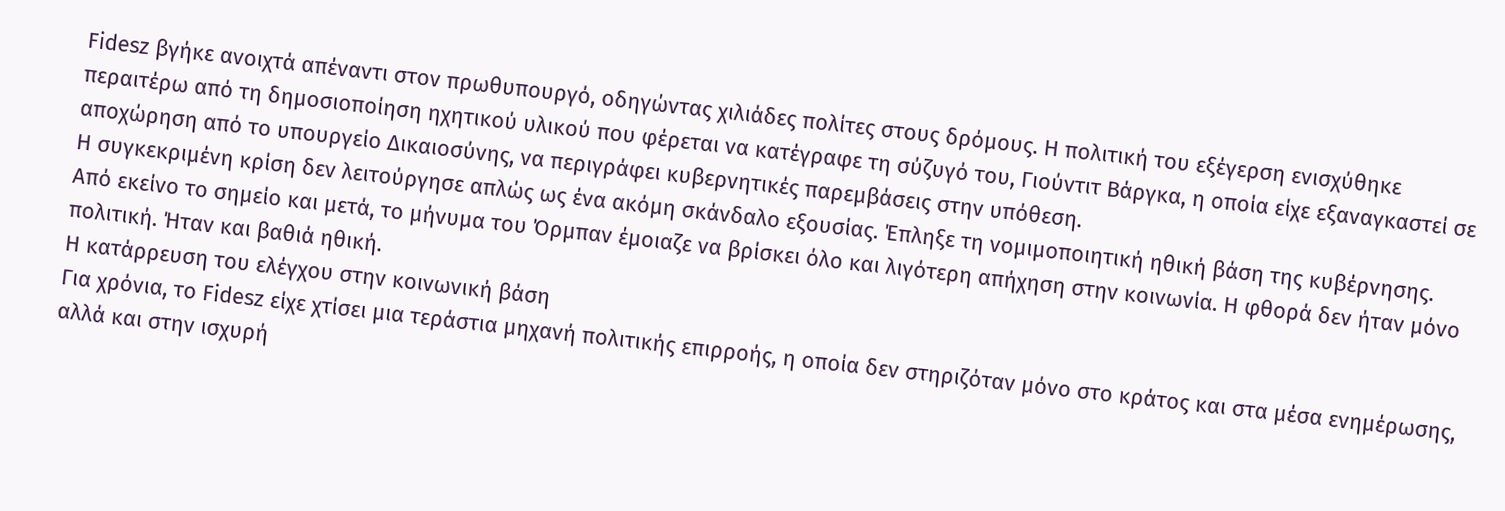Fidesz βγήκε ανοιχτά απέναντι στον πρωθυπουργό, οδηγώντας χιλιάδες πολίτες στους δρόμους. Η πολιτική του εξέγερση ενισχύθηκε περαιτέρω από τη δημοσιοποίηση ηχητικού υλικού που φέρεται να κατέγραφε τη σύζυγό του, Γιούντιτ Βάργκα, η οποία είχε εξαναγκαστεί σε αποχώρηση από το υπουργείο Δικαιοσύνης, να περιγράφει κυβερνητικές παρεμβάσεις στην υπόθεση.
Η συγκεκριμένη κρίση δεν λειτούργησε απλώς ως ένα ακόμη σκάνδαλο εξουσίας. Έπληξε τη νομιμοποιητική ηθική βάση της κυβέρνησης. Από εκείνο το σημείο και μετά, το μήνυμα του Όρμπαν έμοιαζε να βρίσκει όλο και λιγότερη απήχηση στην κοινωνία. Η φθορά δεν ήταν μόνο πολιτική. Ήταν και βαθιά ηθική.
Η κατάρρευση του ελέγχου στην κοινωνική βάση
Για χρόνια, το Fidesz είχε χτίσει μια τεράστια μηχανή πολιτικής επιρροής, η οποία δεν στηριζόταν μόνο στο κράτος και στα μέσα ενημέρωσης, αλλά και στην ισχυρή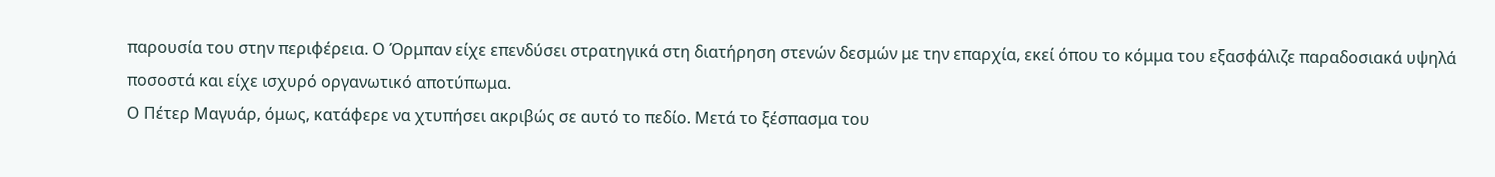παρουσία του στην περιφέρεια. Ο Όρμπαν είχε επενδύσει στρατηγικά στη διατήρηση στενών δεσμών με την επαρχία, εκεί όπου το κόμμα του εξασφάλιζε παραδοσιακά υψηλά ποσοστά και είχε ισχυρό οργανωτικό αποτύπωμα.
Ο Πέτερ Μαγυάρ, όμως, κατάφερε να χτυπήσει ακριβώς σε αυτό το πεδίο. Μετά το ξέσπασμα του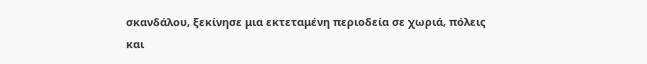σκανδάλου, ξεκίνησε μια εκτεταμένη περιοδεία σε χωριά, πόλεις και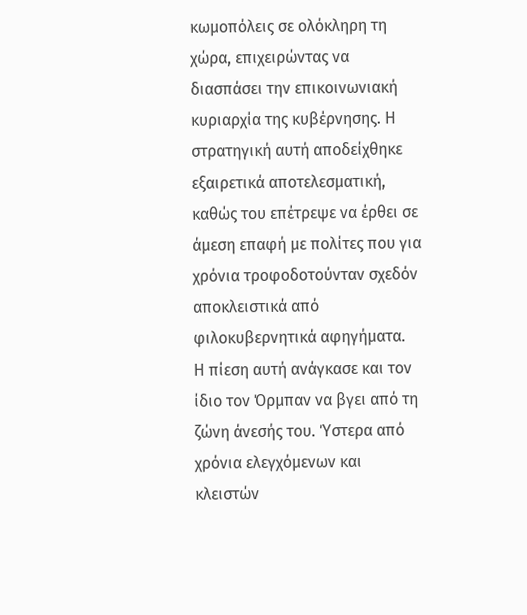κωμοπόλεις σε ολόκληρη τη χώρα, επιχειρώντας να διασπάσει την επικοινωνιακή κυριαρχία της κυβέρνησης. Η στρατηγική αυτή αποδείχθηκε εξαιρετικά αποτελεσματική, καθώς του επέτρεψε να έρθει σε άμεση επαφή με πολίτες που για χρόνια τροφοδοτούνταν σχεδόν αποκλειστικά από φιλοκυβερνητικά αφηγήματα.
Η πίεση αυτή ανάγκασε και τον ίδιο τον Όρμπαν να βγει από τη ζώνη άνεσής του. Ύστερα από χρόνια ελεγχόμενων και κλειστών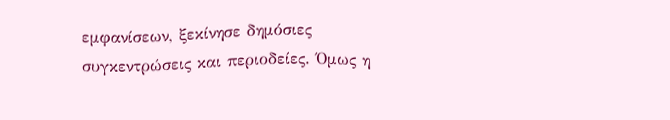εμφανίσεων, ξεκίνησε δημόσιες συγκεντρώσεις και περιοδείες. Όμως η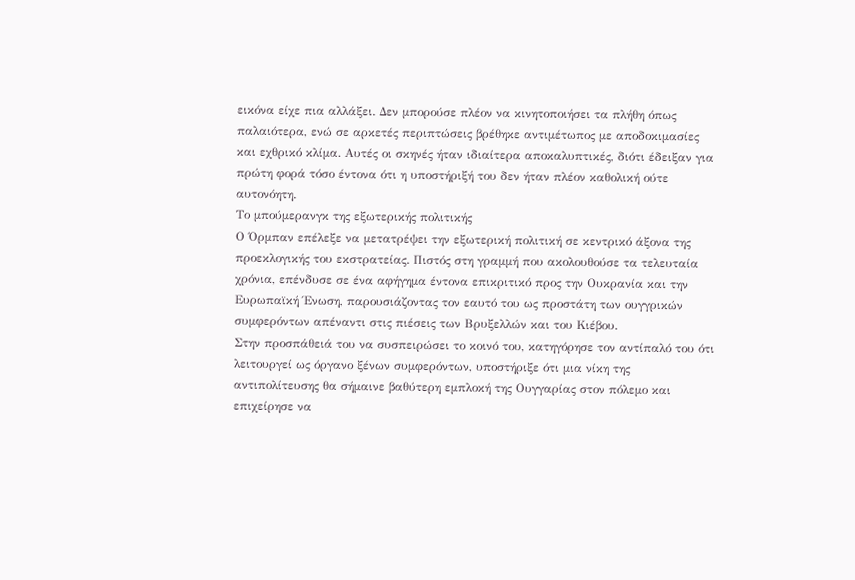εικόνα είχε πια αλλάξει. Δεν μπορούσε πλέον να κινητοποιήσει τα πλήθη όπως παλαιότερα, ενώ σε αρκετές περιπτώσεις βρέθηκε αντιμέτωπος με αποδοκιμασίες και εχθρικό κλίμα. Αυτές οι σκηνές ήταν ιδιαίτερα αποκαλυπτικές, διότι έδειξαν για πρώτη φορά τόσο έντονα ότι η υποστήριξή του δεν ήταν πλέον καθολική ούτε αυτονόητη.
Το μπούμερανγκ της εξωτερικής πολιτικής
Ο Όρμπαν επέλεξε να μετατρέψει την εξωτερική πολιτική σε κεντρικό άξονα της προεκλογικής του εκστρατείας. Πιστός στη γραμμή που ακολουθούσε τα τελευταία χρόνια, επένδυσε σε ένα αφήγημα έντονα επικριτικό προς την Ουκρανία και την Ευρωπαϊκή Ένωση, παρουσιάζοντας τον εαυτό του ως προστάτη των ουγγρικών συμφερόντων απέναντι στις πιέσεις των Βρυξελλών και του Κιέβου.
Στην προσπάθειά του να συσπειρώσει το κοινό του, κατηγόρησε τον αντίπαλό του ότι λειτουργεί ως όργανο ξένων συμφερόντων, υποστήριξε ότι μια νίκη της αντιπολίτευσης θα σήμαινε βαθύτερη εμπλοκή της Ουγγαρίας στον πόλεμο και επιχείρησε να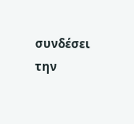συνδέσει την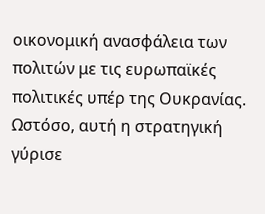οικονομική ανασφάλεια των πολιτών με τις ευρωπαϊκές πολιτικές υπέρ της Ουκρανίας.
Ωστόσο, αυτή η στρατηγική γύρισε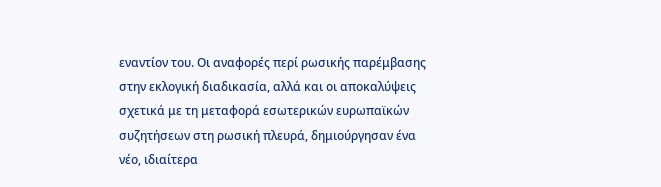εναντίον του. Οι αναφορές περί ρωσικής παρέμβασης στην εκλογική διαδικασία, αλλά και οι αποκαλύψεις σχετικά με τη μεταφορά εσωτερικών ευρωπαϊκών συζητήσεων στη ρωσική πλευρά, δημιούργησαν ένα νέο, ιδιαίτερα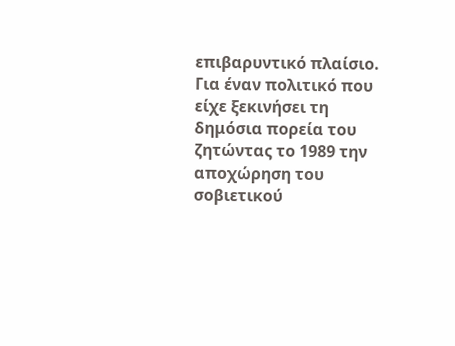επιβαρυντικό πλαίσιο. Για έναν πολιτικό που είχε ξεκινήσει τη δημόσια πορεία του ζητώντας το 1989 την αποχώρηση του σοβιετικού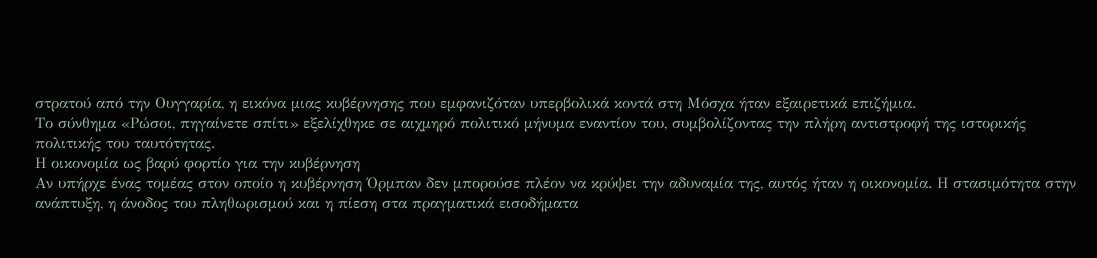στρατού από την Ουγγαρία, η εικόνα μιας κυβέρνησης που εμφανιζόταν υπερβολικά κοντά στη Μόσχα ήταν εξαιρετικά επιζήμια.
Το σύνθημα «Ρώσοι, πηγαίνετε σπίτι» εξελίχθηκε σε αιχμηρό πολιτικό μήνυμα εναντίον του, συμβολίζοντας την πλήρη αντιστροφή της ιστορικής πολιτικής του ταυτότητας.
Η οικονομία ως βαρύ φορτίο για την κυβέρνηση
Αν υπήρχε ένας τομέας στον οποίο η κυβέρνηση Όρμπαν δεν μπορούσε πλέον να κρύψει την αδυναμία της, αυτός ήταν η οικονομία. Η στασιμότητα στην ανάπτυξη, η άνοδος του πληθωρισμού και η πίεση στα πραγματικά εισοδήματα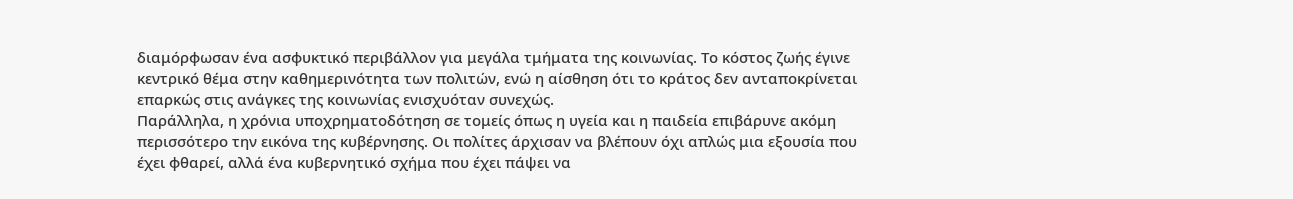διαμόρφωσαν ένα ασφυκτικό περιβάλλον για μεγάλα τμήματα της κοινωνίας. Το κόστος ζωής έγινε κεντρικό θέμα στην καθημερινότητα των πολιτών, ενώ η αίσθηση ότι το κράτος δεν ανταποκρίνεται επαρκώς στις ανάγκες της κοινωνίας ενισχυόταν συνεχώς.
Παράλληλα, η χρόνια υποχρηματοδότηση σε τομείς όπως η υγεία και η παιδεία επιβάρυνε ακόμη περισσότερο την εικόνα της κυβέρνησης. Οι πολίτες άρχισαν να βλέπουν όχι απλώς μια εξουσία που έχει φθαρεί, αλλά ένα κυβερνητικό σχήμα που έχει πάψει να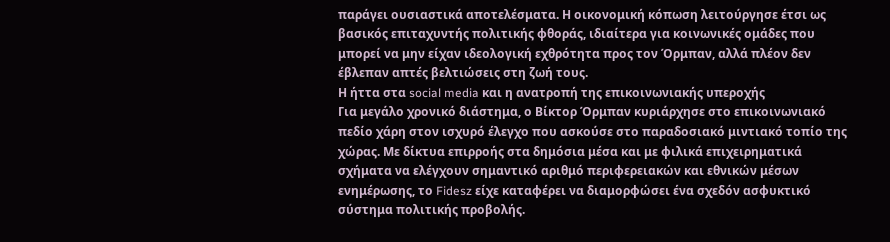παράγει ουσιαστικά αποτελέσματα. Η οικονομική κόπωση λειτούργησε έτσι ως βασικός επιταχυντής πολιτικής φθοράς, ιδιαίτερα για κοινωνικές ομάδες που μπορεί να μην είχαν ιδεολογική εχθρότητα προς τον Όρμπαν, αλλά πλέον δεν έβλεπαν απτές βελτιώσεις στη ζωή τους.
Η ήττα στα social media και η ανατροπή της επικοινωνιακής υπεροχής
Για μεγάλο χρονικό διάστημα, ο Βίκτορ Όρμπαν κυριάρχησε στο επικοινωνιακό πεδίο χάρη στον ισχυρό έλεγχο που ασκούσε στο παραδοσιακό μιντιακό τοπίο της χώρας. Με δίκτυα επιρροής στα δημόσια μέσα και με φιλικά επιχειρηματικά σχήματα να ελέγχουν σημαντικό αριθμό περιφερειακών και εθνικών μέσων ενημέρωσης, το Fidesz είχε καταφέρει να διαμορφώσει ένα σχεδόν ασφυκτικό σύστημα πολιτικής προβολής.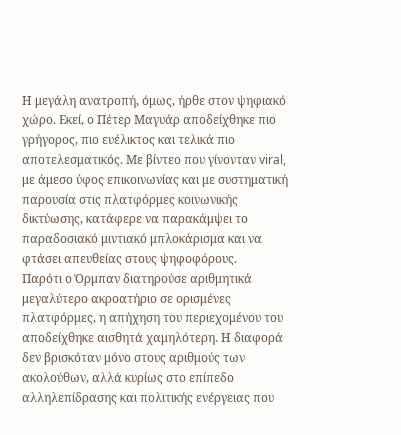Η μεγάλη ανατροπή, όμως, ήρθε στον ψηφιακό χώρο. Εκεί, ο Πέτερ Μαγυάρ αποδείχθηκε πιο γρήγορος, πιο ευέλικτος και τελικά πιο αποτελεσματικός. Με βίντεο που γίνονταν viral, με άμεσο ύφος επικοινωνίας και με συστηματική παρουσία στις πλατφόρμες κοινωνικής δικτύωσης, κατάφερε να παρακάμψει το παραδοσιακό μιντιακό μπλοκάρισμα και να φτάσει απευθείας στους ψηφοφόρους.
Παρότι ο Όρμπαν διατηρούσε αριθμητικά μεγαλύτερο ακροατήριο σε ορισμένες πλατφόρμες, η απήχηση του περιεχομένου του αποδείχθηκε αισθητά χαμηλότερη. Η διαφορά δεν βρισκόταν μόνο στους αριθμούς των ακολούθων, αλλά κυρίως στο επίπεδο αλληλεπίδρασης και πολιτικής ενέργειας που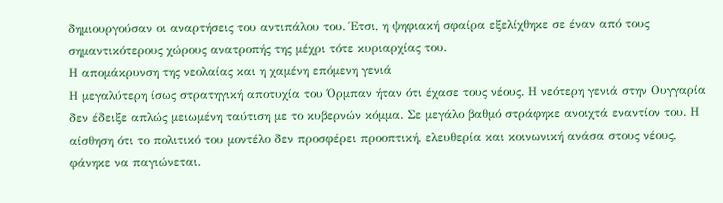δημιουργούσαν οι αναρτήσεις του αντιπάλου του. Έτσι, η ψηφιακή σφαίρα εξελίχθηκε σε έναν από τους σημαντικότερους χώρους ανατροπής της μέχρι τότε κυριαρχίας του.
Η απομάκρυνση της νεολαίας και η χαμένη επόμενη γενιά
Η μεγαλύτερη ίσως στρατηγική αποτυχία του Όρμπαν ήταν ότι έχασε τους νέους. Η νεότερη γενιά στην Ουγγαρία δεν έδειξε απλώς μειωμένη ταύτιση με το κυβερνών κόμμα. Σε μεγάλο βαθμό στράφηκε ανοιχτά εναντίον του. Η αίσθηση ότι το πολιτικό του μοντέλο δεν προσφέρει προοπτική, ελευθερία και κοινωνική ανάσα στους νέους, φάνηκε να παγιώνεται.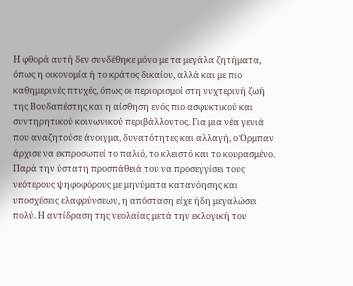Η φθορά αυτή δεν συνδέθηκε μόνο με τα μεγάλα ζητήματα, όπως η οικονομία ή το κράτος δικαίου, αλλά και με πιο καθημερινές πτυχές, όπως οι περιορισμοί στη νυχτερινή ζωή της Βουδαπέστης και η αίσθηση ενός πιο ασφυκτικού και συντηρητικού κοινωνικού περιβάλλοντος. Για μια νέα γενιά που αναζητούσε άνοιγμα, δυνατότητες και αλλαγή, ο Όρμπαν άρχισε να εκπροσωπεί το παλιό, το κλειστό και το κουρασμένο.
Παρά την ύστατη προσπάθειά του να προσεγγίσει τους νεότερους ψηφοφόρους με μηνύματα κατανόησης και υποσχέσεις ελαφρύνσεων, η απόσταση είχε ήδη μεγαλώσει πολύ. Η αντίδραση της νεολαίας μετά την εκλογική του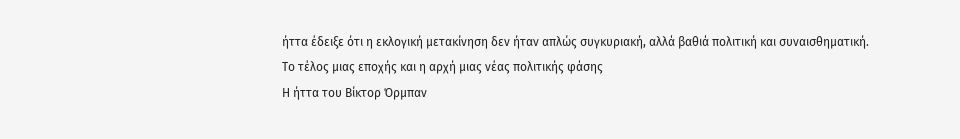ήττα έδειξε ότι η εκλογική μετακίνηση δεν ήταν απλώς συγκυριακή, αλλά βαθιά πολιτική και συναισθηματική.
Το τέλος μιας εποχής και η αρχή μιας νέας πολιτικής φάσης
Η ήττα του Βίκτορ Όρμπαν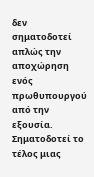δεν σηματοδοτεί απλώς την αποχώρηση ενός πρωθυπουργού από την εξουσία. Σηματοδοτεί το τέλος μιας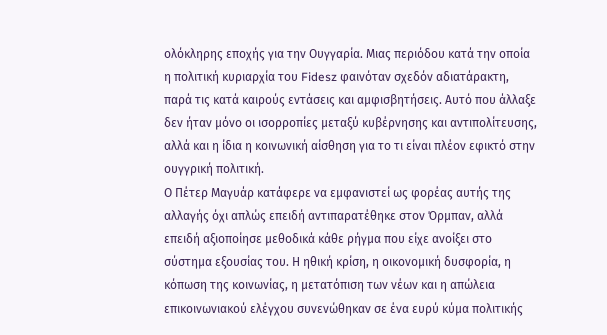ολόκληρης εποχής για την Ουγγαρία. Μιας περιόδου κατά την οποία η πολιτική κυριαρχία του Fidesz φαινόταν σχεδόν αδιατάρακτη, παρά τις κατά καιρούς εντάσεις και αμφισβητήσεις. Αυτό που άλλαξε δεν ήταν μόνο οι ισορροπίες μεταξύ κυβέρνησης και αντιπολίτευσης, αλλά και η ίδια η κοινωνική αίσθηση για το τι είναι πλέον εφικτό στην ουγγρική πολιτική.
Ο Πέτερ Μαγυάρ κατάφερε να εμφανιστεί ως φορέας αυτής της αλλαγής όχι απλώς επειδή αντιπαρατέθηκε στον Όρμπαν, αλλά επειδή αξιοποίησε μεθοδικά κάθε ρήγμα που είχε ανοίξει στο σύστημα εξουσίας του. Η ηθική κρίση, η οικονομική δυσφορία, η κόπωση της κοινωνίας, η μετατόπιση των νέων και η απώλεια επικοινωνιακού ελέγχου συνενώθηκαν σε ένα ευρύ κύμα πολιτικής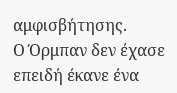αμφισβήτησης.
Ο Όρμπαν δεν έχασε επειδή έκανε ένα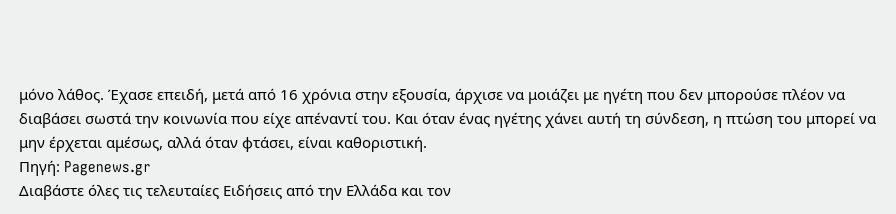μόνο λάθος. Έχασε επειδή, μετά από 16 χρόνια στην εξουσία, άρχισε να μοιάζει με ηγέτη που δεν μπορούσε πλέον να διαβάσει σωστά την κοινωνία που είχε απέναντί του. Και όταν ένας ηγέτης χάνει αυτή τη σύνδεση, η πτώση του μπορεί να μην έρχεται αμέσως, αλλά όταν φτάσει, είναι καθοριστική.
Πηγή: Pagenews.gr
Διαβάστε όλες τις τελευταίες Ειδήσεις από την Ελλάδα και τον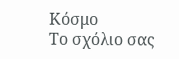Κόσμο
Το σχόλιο σας